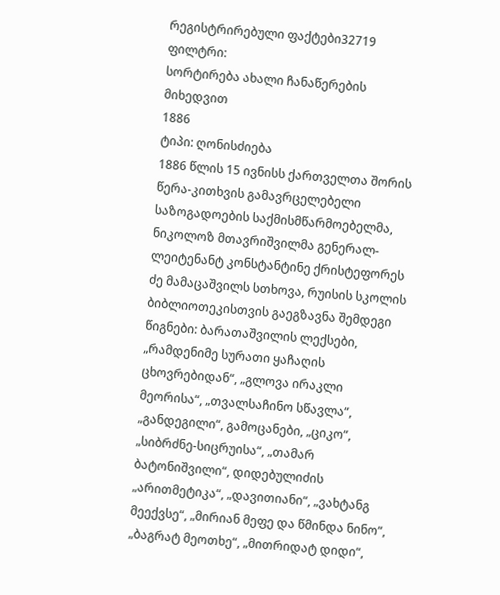რეგისტრირებული ფაქტები32719
ფილტრი:
სორტირება ახალი ჩანაწერების მიხედვით
1886
ტიპი: ღონისძიება
1886 წლის 15 ივნისს ქართველთა შორის წერა-კითხვის გამავრცელებელი საზოგადოების საქმისმწარმოებელმა, ნიკოლოზ მთავრიშვილმა გენერალ-ლეიტენანტ კონსტანტინე ქრისტეფორეს ძე მამაცაშვილს სთხოვა, რუისის სკოლის ბიბლიოთეკისთვის გაეგზავნა შემდეგი წიგნები: ბარათაშვილის ლექსები, „რამდენიმე სურათი ყაჩაღის ცხოვრებიდან“, „გლოვა ირაკლი მეორისა“, „თვალსაჩინო სწავლა“, „განდეგილი“, გამოცანები, „ციკო“, „სიბრძნე-სიცრუისა“, „თამარ ბატონიშვილი“, დიდებულიძის „არითმეტიკა“, „დავითიანი“, „ვახტანგ მეექვსე“, „მირიან მეფე და წმინდა ნინო“, „ბაგრატ მეოთხე“, „მითრიდატ დიდი“,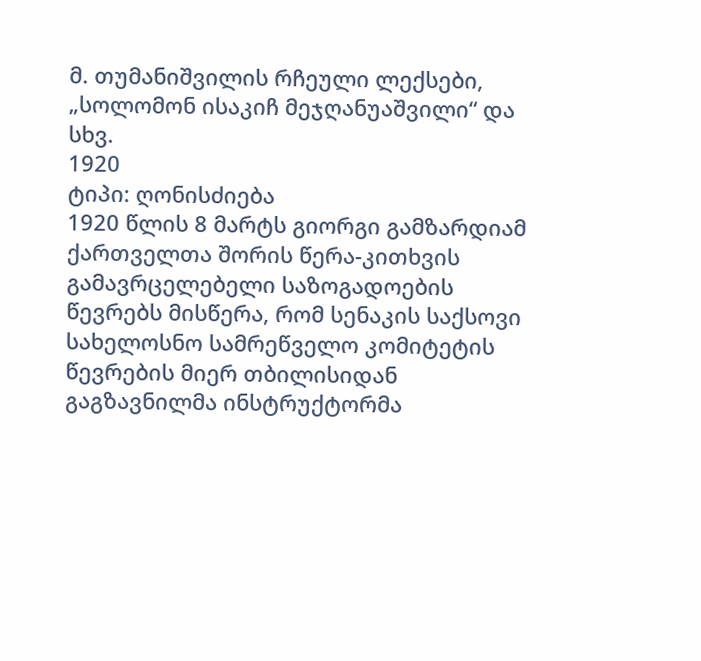მ. თუმანიშვილის რჩეული ლექსები, „სოლომონ ისაკიჩ მეჯღანუაშვილი“ და სხვ.
1920
ტიპი: ღონისძიება
1920 წლის 8 მარტს გიორგი გამზარდიამ ქართველთა შორის წერა-კითხვის გამავრცელებელი საზოგადოების წევრებს მისწერა, რომ სენაკის საქსოვი სახელოსნო სამრეწველო კომიტეტის წევრების მიერ თბილისიდან გაგზავნილმა ინსტრუქტორმა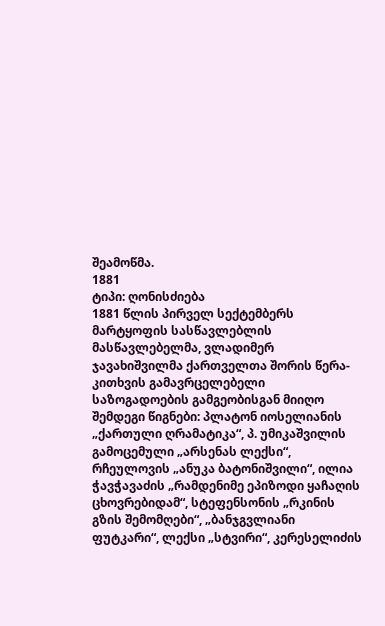შეამოწმა.
1881
ტიპი: ღონისძიება
1881 წლის პირველ სექტემბერს მარტყოფის სასწავლებლის მასწავლებელმა, ვლადიმერ ჯავახიშვილმა ქართველთა შორის წერა-კითხვის გამავრცელებელი საზოგადოების გამგეობისგან მიიღო შემდეგი წიგნები: პლატონ იოსელიანის „ქართული ღრამატიკა“, პ. უმიკაშვილის გამოცემული „არსენას ლექსი“, რჩეულოვის „ანუკა ბატონიშვილი“, ილია ჭავჭავაძის „რამდენიმე ეპიზოდი ყაჩაღის ცხოვრებიდამ“, სტეფენსონის „რკინის გზის შემომღები“, „ბანჯგვლიანი ფუტკარი“, ლექსი „სტვირი“, კერესელიძის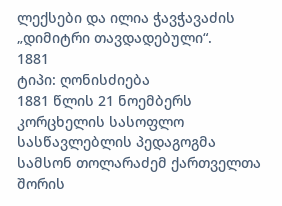ლექსები და ილია ჭავჭავაძის „დიმიტრი თავდადებული“.
1881
ტიპი: ღონისძიება
1881 წლის 21 ნოემბერს კორცხელის სასოფლო სასწავლებლის პედაგოგმა სამსონ თოლარაძემ ქართველთა შორის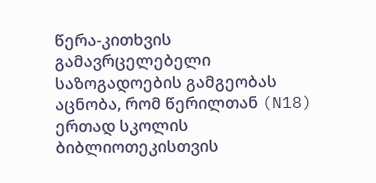წერა-კითხვის გამავრცელებელი საზოგადოების გამგეობას აცნობა, რომ წერილთან (N18) ერთად სკოლის ბიბლიოთეკისთვის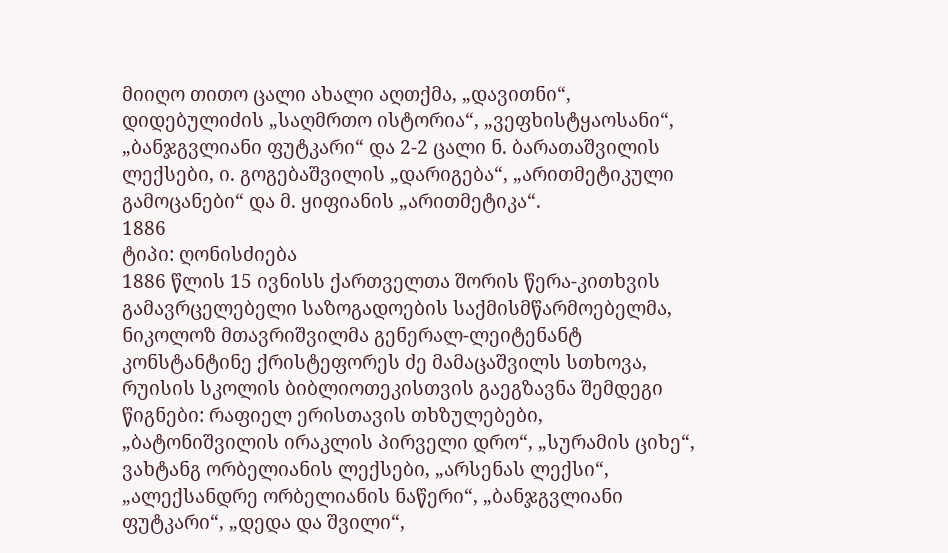მიიღო თითო ცალი ახალი აღთქმა, „დავითნი“, დიდებულიძის „საღმრთო ისტორია“, „ვეფხისტყაოსანი“, „ბანჯგვლიანი ფუტკარი“ და 2-2 ცალი ნ. ბარათაშვილის ლექსები, ი. გოგებაშვილის „დარიგება“, „არითმეტიკული გამოცანები“ და მ. ყიფიანის „არითმეტიკა“.
1886
ტიპი: ღონისძიება
1886 წლის 15 ივნისს ქართველთა შორის წერა-კითხვის გამავრცელებელი საზოგადოების საქმისმწარმოებელმა, ნიკოლოზ მთავრიშვილმა გენერალ-ლეიტენანტ კონსტანტინე ქრისტეფორეს ძე მამაცაშვილს სთხოვა, რუისის სკოლის ბიბლიოთეკისთვის გაეგზავნა შემდეგი წიგნები: რაფიელ ერისთავის თხზულებები, „ბატონიშვილის ირაკლის პირველი დრო“, „სურამის ციხე“, ვახტანგ ორბელიანის ლექსები, „არსენას ლექსი“, „ალექსანდრე ორბელიანის ნაწერი“, „ბანჯგვლიანი ფუტკარი“, „დედა და შვილი“,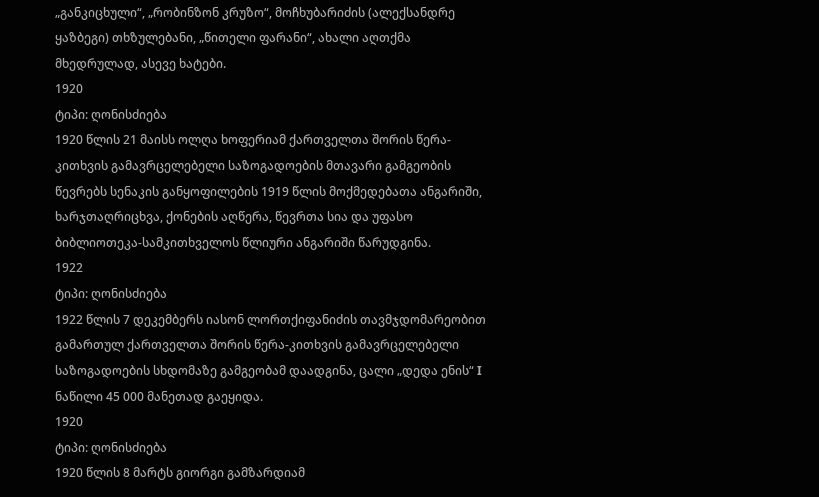„განკიცხული“, „რობინზონ კრუზო“, მოჩხუბარიძის (ალექსანდრე ყაზბეგი) თხზულებანი, „წითელი ფარანი“, ახალი აღთქმა მხედრულად, ასევე ხატები.
1920
ტიპი: ღონისძიება
1920 წლის 21 მაისს ოლღა ხოფერიამ ქართველთა შორის წერა-კითხვის გამავრცელებელი საზოგადოების მთავარი გამგეობის წევრებს სენაკის განყოფილების 1919 წლის მოქმედებათა ანგარიში, ხარჯთაღრიცხვა, ქონების აღწერა, წევრთა სია და უფასო ბიბლიოთეკა-სამკითხველოს წლიური ანგარიში წარუდგინა.
1922
ტიპი: ღონისძიება
1922 წლის 7 დეკემბერს იასონ ლორთქიფანიძის თავმჯდომარეობით გამართულ ქართველთა შორის წერა-კითხვის გამავრცელებელი საზოგადოების სხდომაზე გამგეობამ დაადგინა, ცალი „დედა ენის“ I ნაწილი 45 000 მანეთად გაეყიდა.
1920
ტიპი: ღონისძიება
1920 წლის 8 მარტს გიორგი გამზარდიამ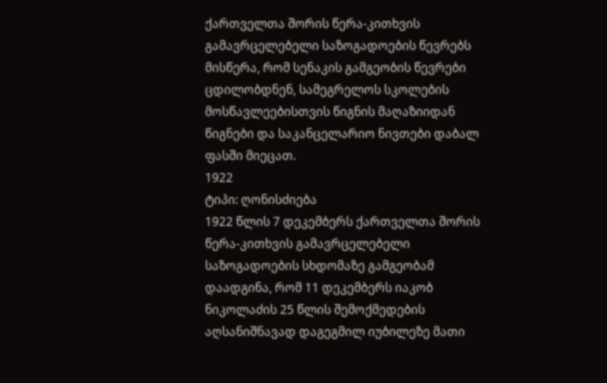ქართველთა შორის წერა-კითხვის გამავრცელებელი საზოგადოების წევრებს მისწერა, რომ სენაკის გამგეობის წევრები ცდილობდნენ, სამეგრელოს სკოლების მოსწავლეებისთვის წიგნის მაღაზიიდან წიგნები და საკანცელარიო ნივთები დაბალ ფასში მიეცათ.
1922
ტიპი: ღონისძიება
1922 წლის 7 დეკემბერს ქართველთა შორის წერა-კითხვის გამავრცელებელი საზოგადოების სხდომაზე გამგეობამ დაადგინა, რომ 11 დეკემბერს იაკობ ნიკოლაძის 25 წლის შემოქმედების აღსანიშნავად დაგეგმილ იუბილეზე მათი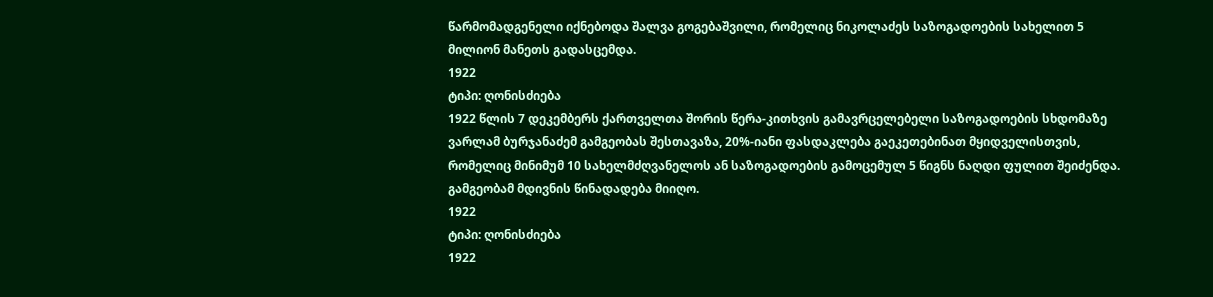წარმომადგენელი იქნებოდა შალვა გოგებაშვილი, რომელიც ნიკოლაძეს საზოგადოების სახელით 5 მილიონ მანეთს გადასცემდა.
1922
ტიპი: ღონისძიება
1922 წლის 7 დეკემბერს ქართველთა შორის წერა-კითხვის გამავრცელებელი საზოგადოების სხდომაზე ვარლამ ბურჯანაძემ გამგეობას შესთავაზა, 20%-იანი ფასდაკლება გაეკეთებინათ მყიდველისთვის, რომელიც მინიმუმ 10 სახელმძღვანელოს ან საზოგადოების გამოცემულ 5 წიგნს ნაღდი ფულით შეიძენდა. გამგეობამ მდივნის წინადადება მიიღო.
1922
ტიპი: ღონისძიება
1922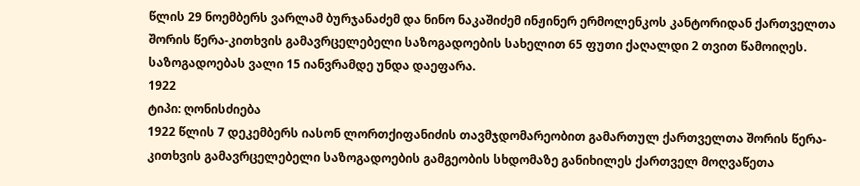წლის 29 ნოემბერს ვარლამ ბურჯანაძემ და ნინო ნაკაშიძემ ინჟინერ ერმოლენკოს კანტორიდან ქართველთა შორის წერა-კითხვის გამავრცელებელი საზოგადოების სახელით 65 ფუთი ქაღალდი 2 თვით წამოიღეს. საზოგადოებას ვალი 15 იანვრამდე უნდა დაეფარა.
1922
ტიპი: ღონისძიება
1922 წლის 7 დეკემბერს იასონ ლორთქიფანიძის თავმჯდომარეობით გამართულ ქართველთა შორის წერა-კითხვის გამავრცელებელი საზოგადოების გამგეობის სხდომაზე განიხილეს ქართველ მოღვაწეთა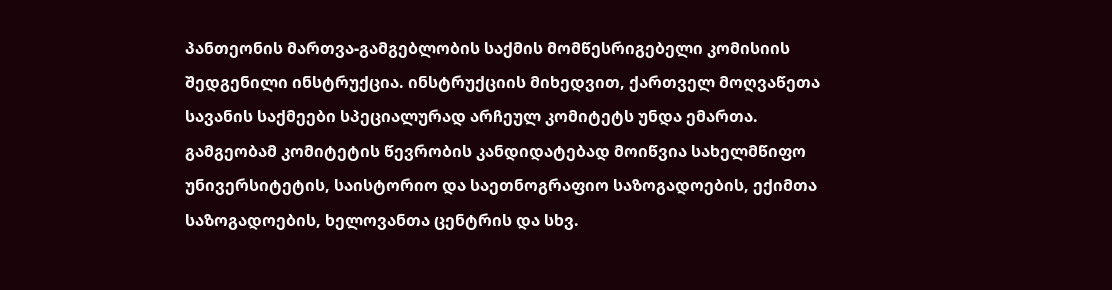პანთეონის მართვა-გამგებლობის საქმის მომწესრიგებელი კომისიის შედგენილი ინსტრუქცია. ინსტრუქციის მიხედვით, ქართველ მოღვაწეთა სავანის საქმეები სპეციალურად არჩეულ კომიტეტს უნდა ემართა. გამგეობამ კომიტეტის წევრობის კანდიდატებად მოიწვია სახელმწიფო უნივერსიტეტის, საისტორიო და საეთნოგრაფიო საზოგადოების, ექიმთა საზოგადოების, ხელოვანთა ცენტრის და სხვ.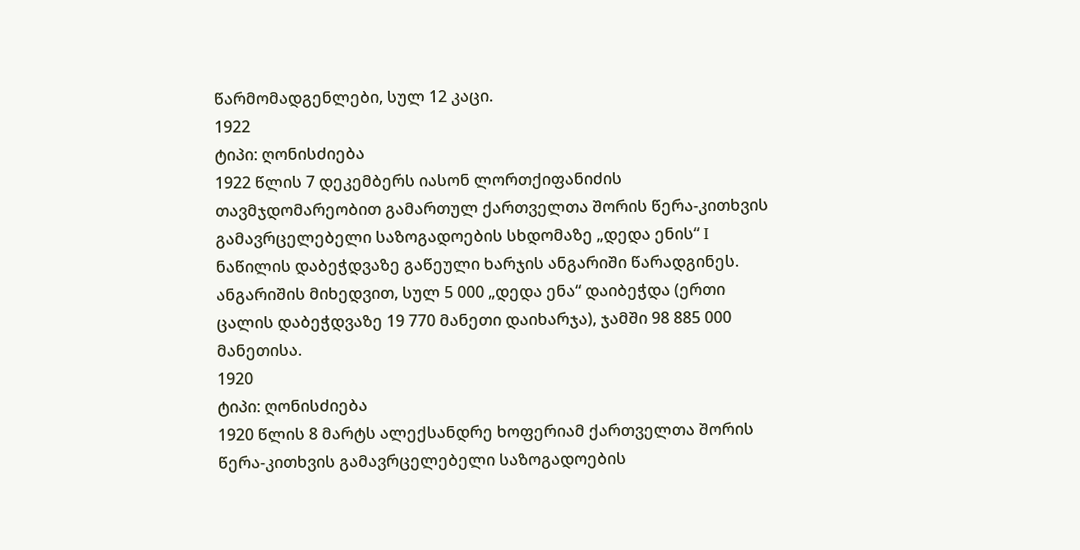წარმომადგენლები, სულ 12 კაცი.
1922
ტიპი: ღონისძიება
1922 წლის 7 დეკემბერს იასონ ლორთქიფანიძის თავმჯდომარეობით გამართულ ქართველთა შორის წერა-კითხვის გამავრცელებელი საზოგადოების სხდომაზე „დედა ენის“ I ნაწილის დაბეჭდვაზე გაწეული ხარჯის ანგარიში წარადგინეს. ანგარიშის მიხედვით, სულ 5 000 „დედა ენა“ დაიბეჭდა (ერთი ცალის დაბეჭდვაზე 19 770 მანეთი დაიხარჯა), ჯამში 98 885 000 მანეთისა.
1920
ტიპი: ღონისძიება
1920 წლის 8 მარტს ალექსანდრე ხოფერიამ ქართველთა შორის წერა-კითხვის გამავრცელებელი საზოგადოების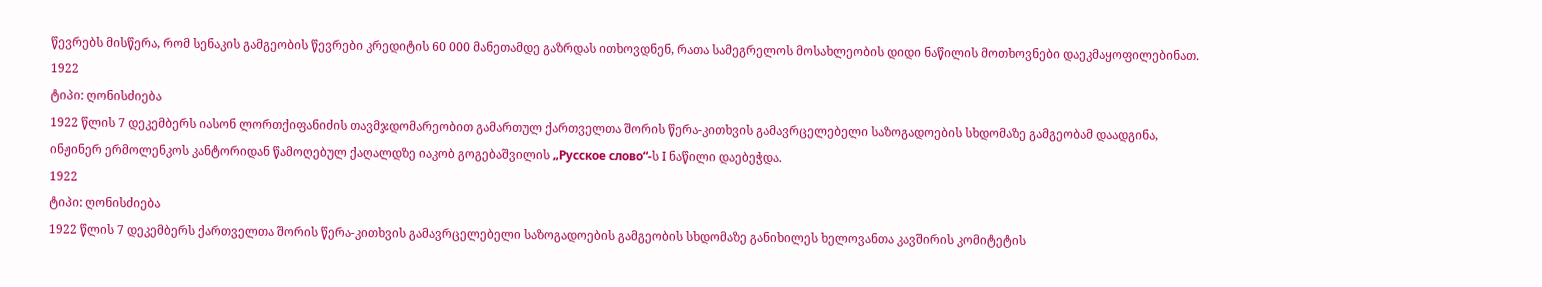წევრებს მისწერა, რომ სენაკის გამგეობის წევრები კრედიტის 60 000 მანეთამდე გაზრდას ითხოვდნენ, რათა სამეგრელოს მოსახლეობის დიდი ნაწილის მოთხოვნები დაეკმაყოფილებინათ.
1922
ტიპი: ღონისძიება
1922 წლის 7 დეკემბერს იასონ ლორთქიფანიძის თავმჯდომარეობით გამართულ ქართველთა შორის წერა-კითხვის გამავრცელებელი საზოგადოების სხდომაზე გამგეობამ დაადგინა, ინჟინერ ერმოლენკოს კანტორიდან წამოღებულ ქაღალდზე იაკობ გოგებაშვილის „Русское слово“-ს I ნაწილი დაებეჭდა.
1922
ტიპი: ღონისძიება
1922 წლის 7 დეკემბერს ქართველთა შორის წერა-კითხვის გამავრცელებელი საზოგადოების გამგეობის სხდომაზე განიხილეს ხელოვანთა კავშირის კომიტეტის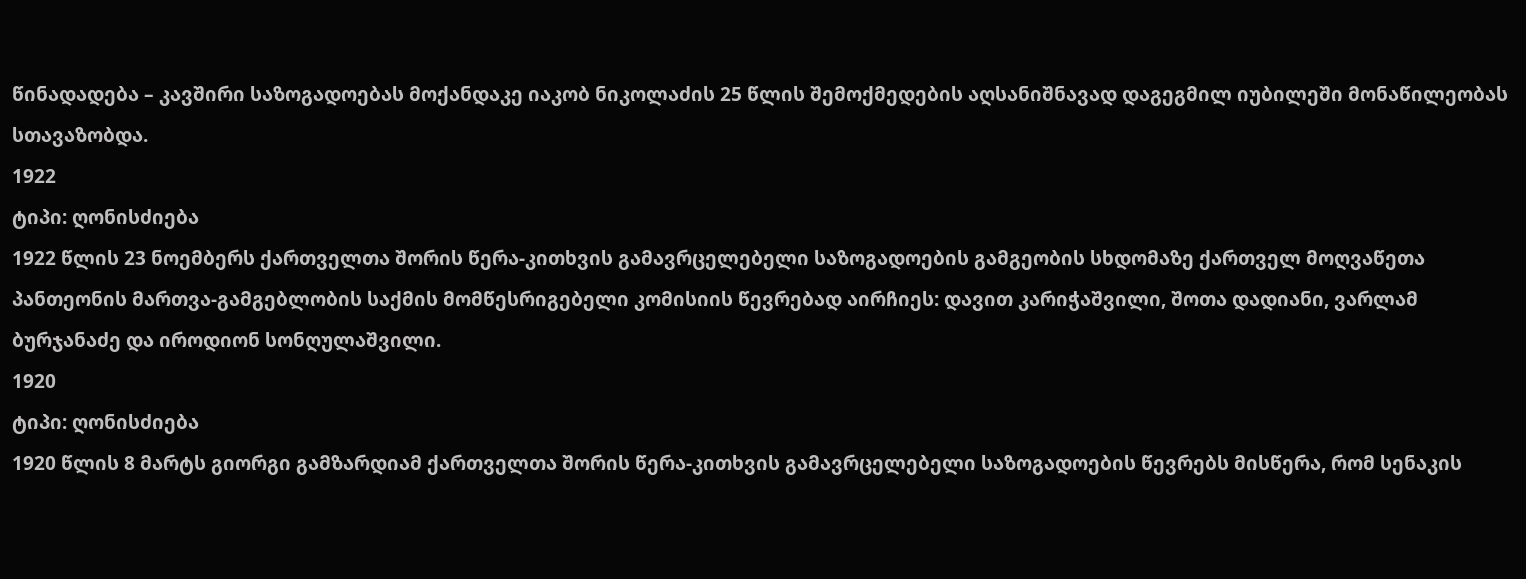წინადადება – კავშირი საზოგადოებას მოქანდაკე იაკობ ნიკოლაძის 25 წლის შემოქმედების აღსანიშნავად დაგეგმილ იუბილეში მონაწილეობას სთავაზობდა.
1922
ტიპი: ღონისძიება
1922 წლის 23 ნოემბერს ქართველთა შორის წერა-კითხვის გამავრცელებელი საზოგადოების გამგეობის სხდომაზე ქართველ მოღვაწეთა პანთეონის მართვა-გამგებლობის საქმის მომწესრიგებელი კომისიის წევრებად აირჩიეს: დავით კარიჭაშვილი, შოთა დადიანი, ვარლამ ბურჯანაძე და იროდიონ სონღულაშვილი.
1920
ტიპი: ღონისძიება
1920 წლის 8 მარტს გიორგი გამზარდიამ ქართველთა შორის წერა-კითხვის გამავრცელებელი საზოგადოების წევრებს მისწერა, რომ სენაკის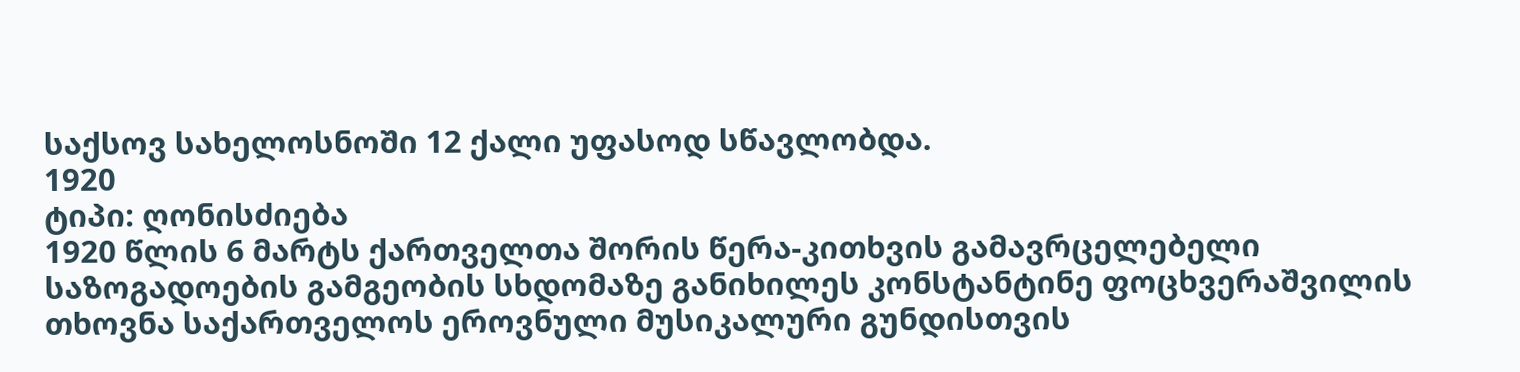საქსოვ სახელოსნოში 12 ქალი უფასოდ სწავლობდა.
1920
ტიპი: ღონისძიება
1920 წლის 6 მარტს ქართველთა შორის წერა-კითხვის გამავრცელებელი საზოგადოების გამგეობის სხდომაზე განიხილეს კონსტანტინე ფოცხვერაშვილის თხოვნა საქართველოს ეროვნული მუსიკალური გუნდისთვის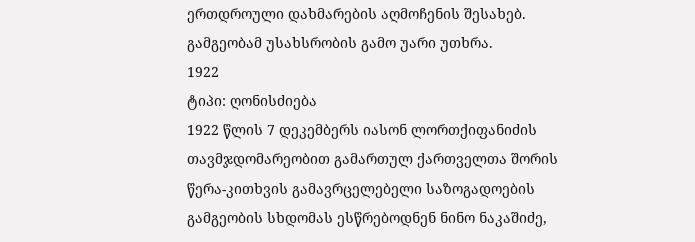ერთდროული დახმარების აღმოჩენის შესახებ. გამგეობამ უსახსრობის გამო უარი უთხრა.
1922
ტიპი: ღონისძიება
1922 წლის 7 დეკემბერს იასონ ლორთქიფანიძის თავმჯდომარეობით გამართულ ქართველთა შორის წერა-კითხვის გამავრცელებელი საზოგადოების გამგეობის სხდომას ესწრებოდნენ ნინო ნაკაშიძე,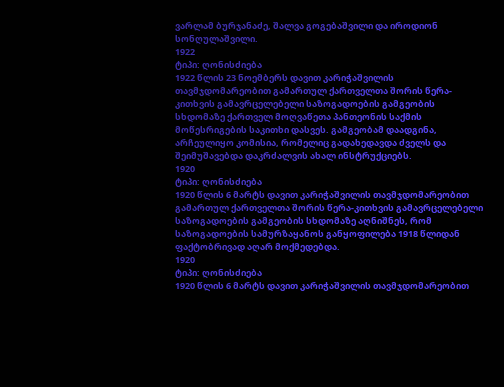ვარლამ ბურჯანაძე, შალვა გოგებაშვილი და იროდიონ სონღულაშვილი.
1922
ტიპი: ღონისძიება
1922 წლის 23 ნოემბერს დავით კარიჭაშვილის თავმჯდომარეობით გამართულ ქართველთა შორის წერა-კითხვის გამავრცელებელი საზოგადოების გამგეობის სხდომაზე ქართველ მოღვაწეთა პანთეონის საქმის მოწესრიგების საკითხი დასვეს. გამგეობამ დაადგინა, არჩეულიყო კომისია, რომელიც გადახედავდა ძველს და შეიმუშავებდა დაკრძალვის ახალ ინსტრუქციებს.
1920
ტიპი: ღონისძიება
1920 წლის 6 მარტს დავით კარიჭაშვილის თავმჯდომარეობით გამართულ ქართველთა შორის წერა-კითხვის გამავრცელებელი საზოგადოების გამგეობის სხდომაზე აღნიშნეს, რომ საზოგადოების სამურზაყანოს განყოფილება 1918 წლიდან ფაქტობრივად აღარ მოქმედებდა.
1920
ტიპი: ღონისძიება
1920 წლის 6 მარტს დავით კარიჭაშვილის თავმჯდომარეობით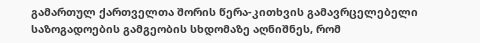გამართულ ქართველთა შორის წერა-კითხვის გამავრცელებელი საზოგადოების გამგეობის სხდომაზე აღნიშნეს, რომ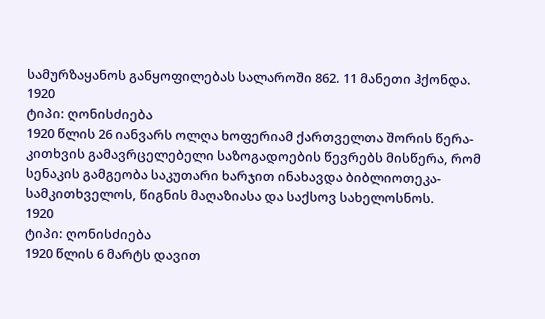სამურზაყანოს განყოფილებას სალაროში 862. 11 მანეთი ჰქონდა.
1920
ტიპი: ღონისძიება
1920 წლის 26 იანვარს ოლღა ხოფერიამ ქართველთა შორის წერა-კითხვის გამავრცელებელი საზოგადოების წევრებს მისწერა, რომ სენაკის გამგეობა საკუთარი ხარჯით ინახავდა ბიბლიოთეკა-სამკითხველოს, წიგნის მაღაზიასა და საქსოვ სახელოსნოს.
1920
ტიპი: ღონისძიება
1920 წლის 6 მარტს დავით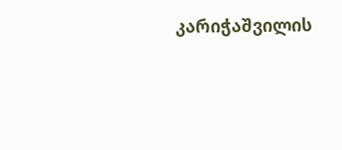კარიჭაშვილის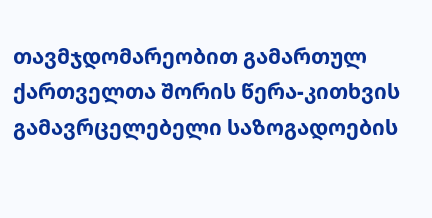თავმჯდომარეობით გამართულ ქართველთა შორის წერა-კითხვის გამავრცელებელი საზოგადოების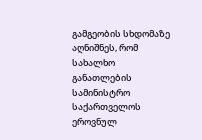გამგეობის სხდომაზე აღნიშნეს, რომ სახალხო განათლების სამინისტრო საქართველოს ეროვნულ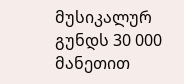მუსიკალურ გუნდს 30 000 მანეთით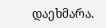დაეხმარა.